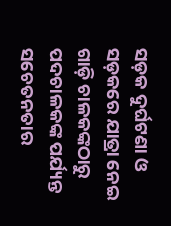ସଡ଼କ ଦୁର୍ଘଟଣା ଓ ସଡ଼କରେ ଯାତ୍ରା ନେଇ ଗାଡ଼ି ଚାଳକଙ୍କଠାରୁ ପଦଚାଳକଙ୍କ ପର୍ଯ୍ୟନ୍ତ ସଚେତନତାର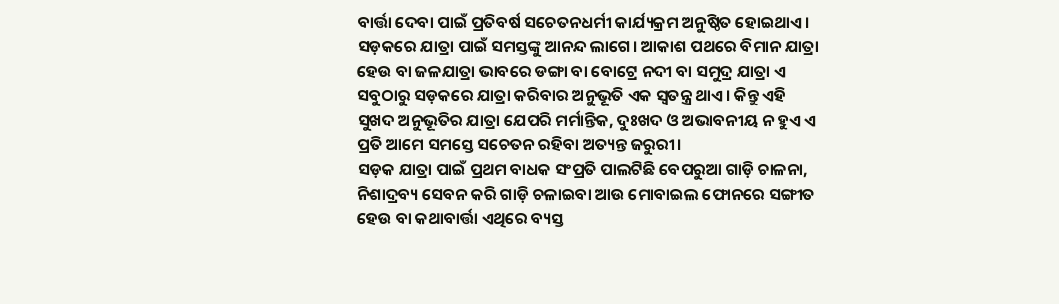ବାର୍ତ୍ତା ଦେବା ପାଇଁ ପ୍ରତିବର୍ଷ ସଚେତନଧର୍ମୀ କାର୍ଯ୍ୟକ୍ରମ ଅନୁଷ୍ଠିତ ହୋଇଥାଏ। ସଡ଼କରେ ଯାତ୍ରା ପାଇଁ ସମସ୍ତଙ୍କୁ ଆନନ୍ଦ ଲାଗେ। ଆକାଶ ପଥରେ ବିମାନ ଯାତ୍ରା ହେଉ ବା ଜଳଯାତ୍ରା ଭାବରେ ଡଙ୍ଗା ବା ବୋଟ୍ରେ ନଦୀ ବା ସମୁଦ୍ର ଯାତ୍ରା ଏ ସବୁଠାରୁ ସଡ଼କରେ ଯାତ୍ରା କରିବାର ଅନୁଭୂତି ଏକ ସ୍ୱତନ୍ତ୍ର ଥାଏ। କିନ୍ତୁ ଏହି ସୁଖଦ ଅନୁଭୂତିର ଯାତ୍ରା ଯେପରି ମର୍ମାନ୍ତିକ, ଦୁଃଖଦ ଓ ଅଭାବନୀୟ ନ ହୁଏ ଏ ପ୍ରତି ଆମେ ସମସ୍ତେ ସଚେତନ ରହିବା ଅତ୍ୟନ୍ତ ଜରୁରୀ।
ସଡ଼କ ଯାତ୍ରା ପାଇଁ ପ୍ରଥମ ବାଧକ ସଂପ୍ରତି ପାଲଟିଛି ବେପରୁଆ ଗାଡ଼ି ଚାଳନା, ନିଶାଦ୍ରବ୍ୟ ସେବନ କରି ଗାଡ଼ି ଚଳାଇବା ଆଉ ମୋବାଇଲ ଫୋନରେ ସଙ୍ଗୀତ ହେଉ ବା କଥାବାର୍ତ୍ତା ଏଥିରେ ବ୍ୟସ୍ତ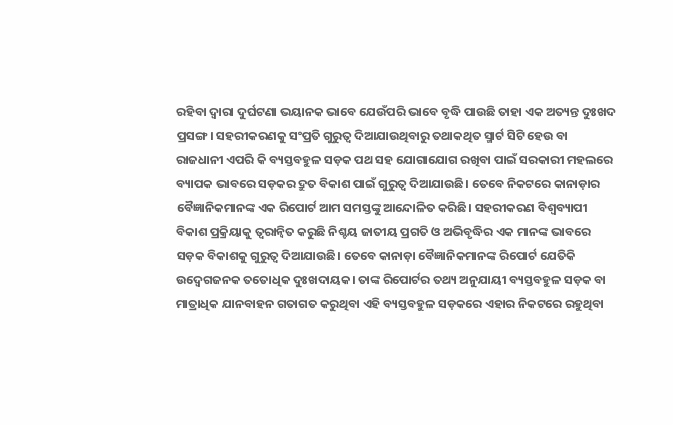ରହିବା ଦ୍ୱାରା ଦୁର୍ଘଟଣା ଭୟାନକ ଭାବେ ଯେଉଁପରି ଭାବେ ବୃଦ୍ଧି ପାଉଛି ତାହା ଏକ ଅତ୍ୟନ୍ତ ଦୁଃଖଦ ପ୍ରସଙ୍ଗ। ସହରୀକରଣକୁ ସଂପ୍ରତି ଗୁରୁତ୍ୱ ଦିଆଯାଉଥିବାରୁ ତଥାକଥିତ ସ୍ମାର୍ଟ ସିଟି ହେଉ ବା ରାଜଧାନୀ ଏପରି କି ବ୍ୟସ୍ତବହୁଳ ସଡ଼କ ପଥ ସହ ଯୋଗାଯୋଗ ରଖିବା ପାଇଁ ସରକାରୀ ମହଲରେ ବ୍ୟାପକ ଭାବରେ ସଡ଼କର ଦ୍ରୁତ ବିକାଶ ପାଇଁ ଗୁରୁତ୍ୱ ଦିଆଯାଉଛି। ତେବେ ନିକଟରେ କାନାଡ଼ାର ବୈଜ୍ଞାନିକମାନଙ୍କ ଏକ ରିପୋର୍ଟ ଆମ ସମସ୍ତଙ୍କୁ ଆନ୍ଦୋଳିତ କରିଛି। ସହରୀକରଣ ବିଶ୍ୱବ୍ୟାପୀ ବିକାଶ ପ୍ରକ୍ରିୟାକୁ ତ୍ୱରାନ୍ୱିତ କରୁଛି ନିଶ୍ଚୟ ଜାତୀୟ ପ୍ରଗତି ଓ ଅଭିବୃଦ୍ଧିର ଏକ ମାନଙ୍କ ଭାବରେ ସଡ଼କ ବିକାଶକୁ ଗୁରୁତ୍ୱ ଦିଆଯାଉଛି। ତେବେ କାନାଡ଼ା ବୈଜ୍ଞାନିକମାନଙ୍କ ରିପୋର୍ଟ ଯେତିକି ଉଦ୍ବେଗଜନକ ତତୋଧିକ ଦୁଃଖଦାୟକ। ତାଙ୍କ ରିପୋର୍ଟର ତଥ୍ୟ ଅନୁଯାୟୀ ବ୍ୟସ୍ତବହୁଳ ସଡ଼କ ବା ମାତ୍ରାଧିକ ଯାନବାହନ ଗତାଗତ କରୁଥିବା ଏହି ବ୍ୟସ୍ତବହୁଳ ସଡ଼କରେ ଏହାର ନିକଟରେ ରହୁଥିବା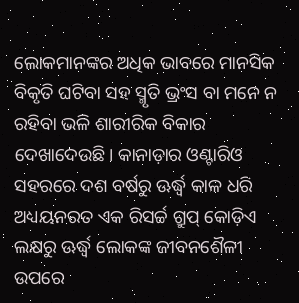ଲୋକମାନଙ୍କର ଅଧିକ ଭାବରେ ମାନସିକ ବିକୃତି ଘଟିବା ସହ ସ୍ମୃତି ଭ୍ରଂସ ବା ମନେ ନ ରହିବା ଭଳି ଶାରୀରିକ ବିକାର ଦେଖାଦେଉଛି। କାନାଡ଼ାର ଓଣ୍ଟାରିଓ ସହରରେ ଦଶ ବର୍ଷରୁ ଊର୍ଦ୍ଧ୍ୱ କାଳ ଧରି ଅଧ୍ୟୟନରତ ଏକ ରିସର୍ଚ୍ଚ ଗ୍ରୁପ୍ କୋଡ଼ିଏ ଲକ୍ଷରୁ ଊର୍ଦ୍ଧ୍ୱ ଲୋକଙ୍କ ଜୀବନଶୈଳୀ ଉପରେ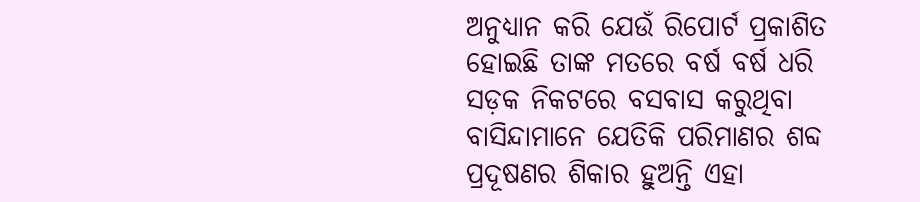ଅନୁଧ୍ୟାନ କରି ଯେଉଁ ରିପୋର୍ଟ ପ୍ରକାଶିତ ହୋଇଛି ତାଙ୍କ ମତରେ ବର୍ଷ ବର୍ଷ ଧରି ସଡ଼କ ନିକଟରେ ବସବାସ କରୁଥିବା ବାସିନ୍ଦାମାନେ ଯେତିକି ପରିମାଣର ଶବ୍ଦ ପ୍ରଦୂଷଣର ଶିକାର ହୁଅନ୍ତି ଏହା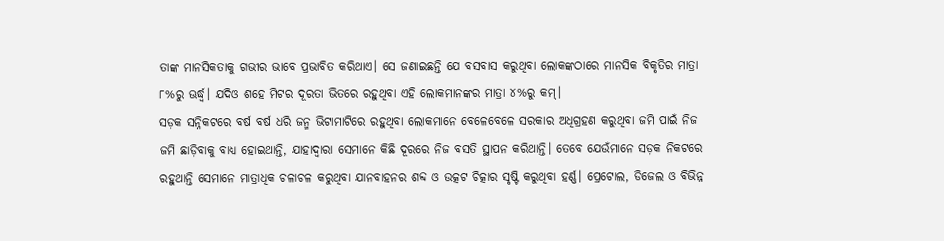ତାଙ୍କ ମାନସିକତାକୁ ଗଭୀର ଭାବେ ପ୍ରଭାବିତ କରିଥାଏ। ସେ ଜଣାଇଛନ୍ତି ଯେ ବସବାସ କରୁଥିବା ଲୋକଙ୍କଠାରେ ମାନସିକ ବିକୃତିର ମାତ୍ରା ୮%ରୁ ଊର୍ଦ୍ଧ୍ୱ। ଯଦିଓ ଶହେ ମିଟର ଦୂରତା ଭିତରେ ରହୁଥିବା ଏହି ଲୋକମାନଙ୍କର ମାତ୍ରା ୪%ରୁ କମ୍।
ସଡ଼କ ସନ୍ନିକଟରେ ବର୍ଷ ବର୍ଷ ଧରି ଜନ୍ମ ଭିଟାମାଟିରେ ରହୁଥିବା ଲୋକମାନେ ବେଳେବେଳେ ସରକାର ଅଧିଗ୍ରହଣ କରୁଥିବା ଜମି ପାଇଁ ନିଜ ଜମି ଛାଡ଼ିବାକୁ ବାଧ୍ୟ ହୋଇଥାନ୍ତି, ଯାହାଦ୍ୱାରା ସେମାନେ କିଛି ଦୂରରେ ନିଜ ବସତି ସ୍ଥାପନ କରିଥାନ୍ତି। ତେବେ ଯେଉଁମାନେ ସଡ଼କ ନିକଟରେ ରହୁଥାନ୍ତି ସେମାନେ ମାତ୍ରାଧିକ ଚଳାଚଳ କରୁଥିବା ଯାନବାହନର ଶବ୍ଦ ଓ ଉତ୍କଟ ଚିତ୍କାର ସୃଷ୍ଟି କରୁଥିବା ହର୍ଣ୍ଣ। ପ୍ରେଟୋଲ, ଡିଜେଲ ଓ ବିଭିନ୍ନ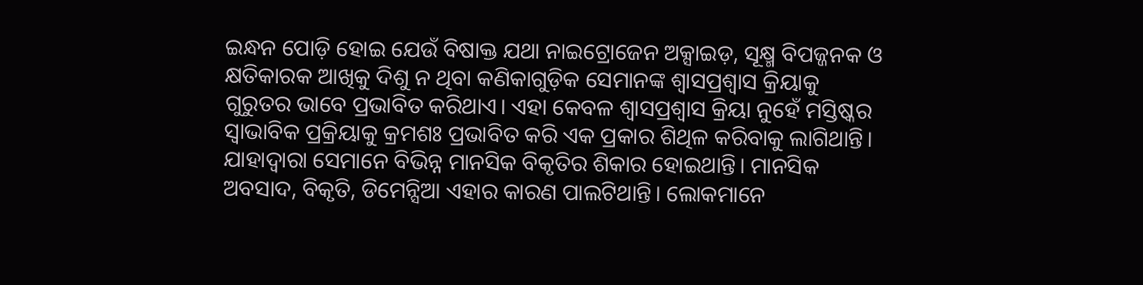ଇନ୍ଧନ ପୋଡ଼ି ହୋଇ ଯେଉଁ ବିଷାକ୍ତ ଯଥା ନାଇଟ୍ରୋଜେନ ଅକ୍ସାଇଡ଼, ସୂକ୍ଷ୍ମ ବିପଜ୍ଜନକ ଓ କ୍ଷତିକାରକ ଆଖିକୁ ଦିଶୁ ନ ଥିବା କଣିକାଗୁଡ଼ିକ ସେମାନଙ୍କ ଶ୍ୱାସପ୍ରଶ୍ୱାସ କ୍ରିୟାକୁ ଗୁରୁତର ଭାବେ ପ୍ରଭାବିତ କରିଥାଏ। ଏହା କେବଳ ଶ୍ୱାସପ୍ରଶ୍ୱାସ କ୍ରିୟା ନୁହେଁ ମସ୍ତିଷ୍କର ସ୍ୱାଭାବିକ ପ୍ରକ୍ରିୟାକୁ କ୍ରମଶଃ ପ୍ରଭାବିତ କରି ଏକ ପ୍ରକାର ଶିଥିଳ କରିବାକୁ ଲାଗିଥାନ୍ତି। ଯାହାଦ୍ୱାରା ସେମାନେ ବିଭିନ୍ନ ମାନସିକ ବିକୃତିର ଶିକାର ହୋଇଥାନ୍ତି। ମାନସିକ ଅବସାଦ, ବିକୃତି, ଡିମେନ୍ସିଆ ଏହାର କାରଣ ପାଲଟିଥାନ୍ତି। ଲୋକମାନେ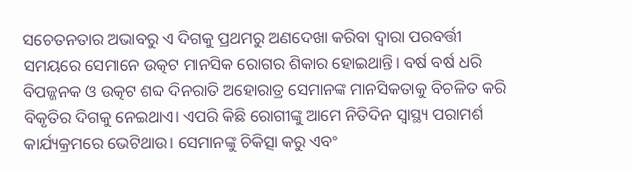ସଚେତନତାର ଅଭାବରୁ ଏ ଦିଗକୁ ପ୍ରଥମରୁ ଅଣଦେଖା କରିବା ଦ୍ୱାରା ପରବର୍ତ୍ତୀ ସମୟରେ ସେମାନେ ଉତ୍କଟ ମାନସିକ ରୋଗର ଶିକାର ହୋଇଥାନ୍ତି। ବର୍ଷ ବର୍ଷ ଧରି ବିପଜ୍ଜନକ ଓ ଉତ୍କଟ ଶବ୍ଦ ଦିନରାତି ଅହୋରାତ୍ର ସେମାନଙ୍କ ମାନସିକତାକୁ ବିଚଳିତ କରି ବିକୃତିର ଦିଗକୁ ନେଇଥାଏ। ଏପରି କିଛି ରୋଗୀଙ୍କୁ ଆମେ ନିତିଦିନ ସ୍ୱାସ୍ଥ୍ୟ ପରାମର୍ଶ କାର୍ଯ୍ୟକ୍ରମରେ ଭେଟିଥାଉ। ସେମାନଙ୍କୁ ଚିକିତ୍ସା କରୁ ଏବଂ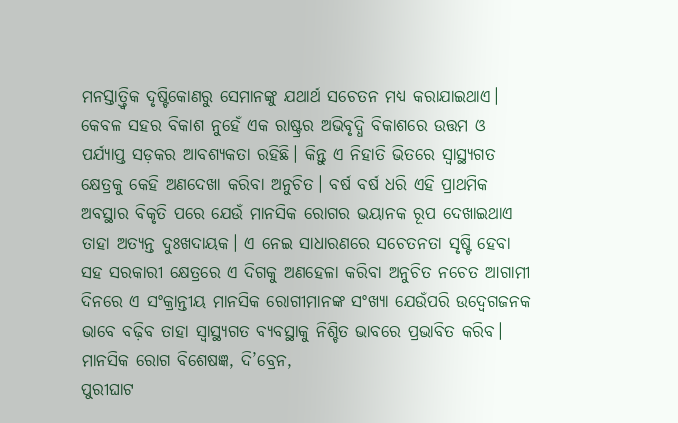ମନସ୍ତାତ୍ତ୍ୱିକ ଦୃଷ୍ଟିକୋଣରୁ ସେମାନଙ୍କୁ ଯଥାର୍ଥ ସଚେତନ ମଧ୍ୟ କରାଯାଇଥାଏ। କେବଳ ସହର ବିକାଶ ନୁହେଁ ଏକ ରାଷ୍ଟ୍ରର ଅଭିବୃଦ୍ଧି ବିକାଶରେ ଉତ୍ତମ ଓ ପର୍ଯ୍ୟାପ୍ତ ସଡ଼କର ଆବଶ୍ୟକତା ରହିଛି। କିନ୍ତୁ ଏ ନିହାତି ଭିତରେ ସ୍ୱାସ୍ଥ୍ୟଗତ କ୍ଷେତ୍ରକୁ କେହି ଅଣଦେଖା କରିବା ଅନୁଚିତ। ବର୍ଷ ବର୍ଷ ଧରି ଏହି ପ୍ରାଥମିକ ଅବସ୍ଥାର ବିକୃତି ପରେ ଯେଉଁ ମାନସିକ ରୋଗର ଭୟାନକ ରୂପ ଦେଖାଇଥାଏ ତାହା ଅତ୍ୟନ୍ତ ଦୁଃଖଦାୟକ। ଏ ନେଇ ସାଧାରଣରେ ସଚେତନତା ସୃଷ୍ଟି ହେବା ସହ ସରକାରୀ କ୍ଷେତ୍ରରେ ଏ ଦିଗକୁ ଅଣହେଳା କରିବା ଅନୁଚିତ ନଚେତ ଆଗାମୀ ଦିନରେ ଏ ସଂକ୍ରାନ୍ତୀୟ ମାନସିକ ରୋଗୀମାନଙ୍କ ସଂଖ୍ୟା ଯେଉଁପରି ଉଦ୍ବେଗଜନକ ଭାବେ ବଢ଼ିବ ତାହା ସ୍ୱାସ୍ଥ୍ୟଗତ ବ୍ୟବସ୍ଥାକୁ ନିଶ୍ଚିତ ଭାବରେ ପ୍ରଭାବିତ କରିବ।
ମାନସିକ ରୋଗ ବିଶେଷଜ୍ଞ, ଦି’ବ୍ରେନ,
ପୁରୀଘାଟ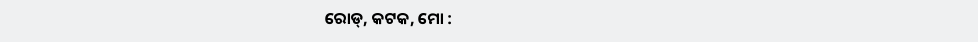ରୋଡ୍, କଟକ, ମୋ :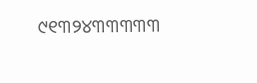୯୧୩୨୪୩୩୩୩୩